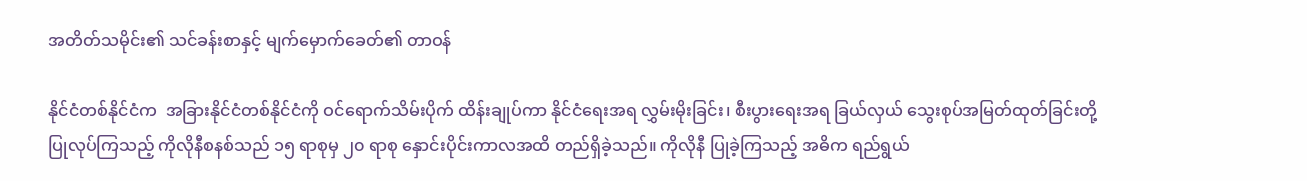အတိတ်သမိုင်း၏ သင်ခန်းစာနှင့် မျက်မှောက်ခေတ်၏ တာဝန်

နိုင်ငံတစ်နိုင်ငံက  အခြားနိုင်ငံတစ်နိုင်ငံကို ဝင်ရောက်သိမ်းပိုက် ထိန်းချုပ်ကာ နိုင်ငံရေးအရ လွှမ်းမိုးခြင်း၊ စီးပွားရေးအရ ခြယ်လှယ် သွေးစုပ်အမြတ်ထုတ်ခြင်းတို့ ပြုလုပ်ကြသည့် ကိုလိုနီစနစ်သည် ၁၅ ရာစုမှ ၂၀ ရာစု နှောင်းပိုင်းကာလအထိ တည်ရှိခဲ့သည်။ ကိုလိုနီ ပြုခဲ့ကြသည့် အဓိက ရည်ရွယ်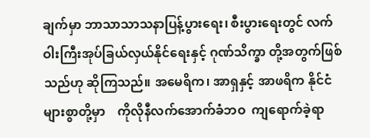ချက်မှာ ဘာသာသာသနာပြန့်ပွားရေး၊ စီးပွားရေးတွင် လက်ဝါးကြီးအုပ်ခြယ်လှယ်နိုင်ရေးနှင့် ဂုဏ်သိက္ခာ တို့အတွက်ဖြစ်သည်ဟု ဆိုကြသည်။ အမေရိက၊ အာရှနှင့် အာဖရိက နိုင်ငံများစွာတို့မှာ    ကိုလိုနီလက်အောက်ခံဘဝ  ကျရောက်ခဲ့ရာ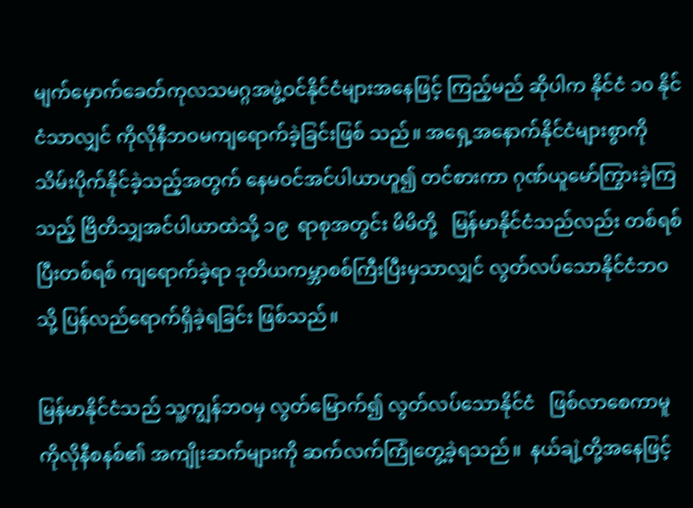မျက်မှောက်ခေတ်ကုလသမဂ္ဂအဖွဲ့ဝင်နိုင်ငံများအနေဖြင့် ကြည့်မည် ဆိုပါက နိုင်ငံ ၁၀ နိုင်ငံသာလျှင် ကိုလိုနီဘဝမကျရောက်ခဲ့ခြင်းဖြစ် သည်။ အရှေ့အနောက်နိုင်ငံများစွာကို သိမ်းပိုက်နိုင်ခဲ့သည့်အတွက် နေမဝင်အင်ပါယာဟူ၍ တင်စားကာ ဂုဏ်ယူမော်ကြွားခဲ့ကြသည့် ဗြိတိသျှအင်ပါယာထဲသို့ ၁၉  ရာစုအတွင်း မိမိတို့   မြန်မာနိုင်ငံသည်လည်း တစ်ရစ်ပြီးတစ်ရစ် ကျရောက်ခဲ့ရာ ဒုတိယကမ္ဘာစစ်ကြီးပြီးမှသာလျှင် လွတ်လပ်သောနိုင်ငံဘဝသို့ ပြန်လည်ရောက်ရှိခဲ့ရခြင်း ဖြစ်သည်။

မြန်မာနိုင်ငံသည် သူ့ကျွန်ဘဝမှ လွတ်မြောက်၍ လွတ်လပ်သောနိုင်ငံ   ဖြစ်လာစေကာမူ  ကိုလိုနီစနစ်၏ အကျိုးဆက်များကို ဆက်လက်ကြုံတွေ့ခဲ့ရသည်။  နယ်ချဲ့တို့အနေဖြင့်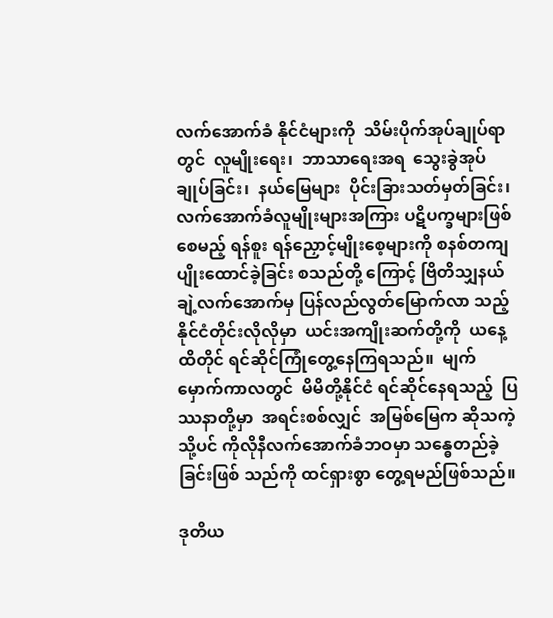လက်အောက်ခံ နိုင်ငံများကို  သိမ်းပိုက်အုပ်ချုပ်ရာတွင်  လူမျိုးရေး၊  ဘာသာရေးအရ  သွေးခွဲအုပ်ချုပ်ခြင်း၊  နယ်မြေများ  ပိုင်းခြားသတ်မှတ်ခြင်း၊ လက်အောက်ခံလူမျိုးများအကြား ပဋိပက္ခများဖြစ်စေမည့် ရန်စူး ရန်ညှောင့်မျိုးစေ့များကို စနစ်တကျ ပျိုးထောင်ခဲ့ခြင်း စသည်တို့ ကြောင့် ဗြိတိသျှနယ်ချဲ့လက်အောက်မှ ပြန်လည်လွတ်မြောက်လာ သည့်  နိုင်ငံတိုင်းလိုလိုမှာ  ယင်းအကျိုးဆက်တို့ကို  ယနေ့ထိတိုင် ရင်ဆိုင်ကြုံတွေ့နေကြရသည်။  မျက်မှောက်ကာလတွင်  မိမိတို့နိုင်ငံ ရင်ဆိုင်နေရသည့်  ပြဿနာတို့မှာ  အရင်းစစ်လျှင်  အမြစ်မြေက ဆိုသကဲ့သို့ပင် ကိုလိုနီလက်အောက်ခံဘဝမှာ သန္ဓေတည်ခဲ့ခြင်းဖြစ် သည်ကို ထင်ရှားစွာ တွေ့ရမည်ဖြစ်သည်။

ဒုတိယ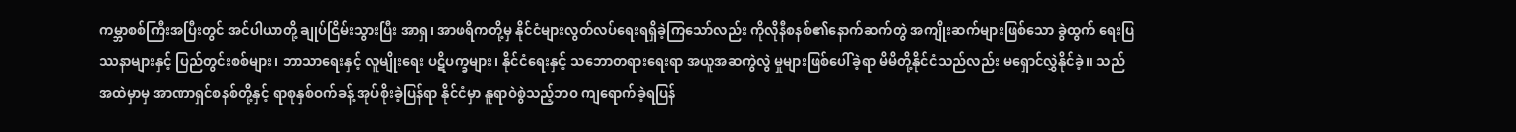ကမ္ဘာစစ်ကြီးအပြီးတွင် အင်ပါယာတို့ ချုပ်ငြိမ်းသွားပြီး အာရှ၊ အာဖရိကတို့မှ နိုင်ငံများလွတ်လပ်ရေးရရှိခဲ့ကြသော်လည်း ကိုလိုနီစနစ်၏နောက်ဆက်တွဲ အကျိုးဆက်များဖြစ်သော ခွဲထွက် ရေးပြဿနာများနှင့် ပြည်တွင်းစစ်များ၊ ဘာသာရေးနှင့် လူမျိုးရေး ပဋိပက္ခများ၊ နိုင်ငံရေးနှင့် သဘောတရားရေးရာ အယူအဆကွဲလွဲ မှုများဖြစ်ပေါ်ခဲ့ရာ မိမိတို့နိုင်ငံသည်လည်း မရှောင်လွှဲနိုင်ခဲ့။ သည် အထဲမှာမှ အာဏာရှင်စနစ်တို့နှင့် ရာစုနှစ်ဝက်ခန့် အုပ်စိုးခဲ့ပြန်ရာ နိုင်ငံမှာ နူရာဝဲစွဲသည့်ဘဝ ကျရောက်ခဲ့ရပြန်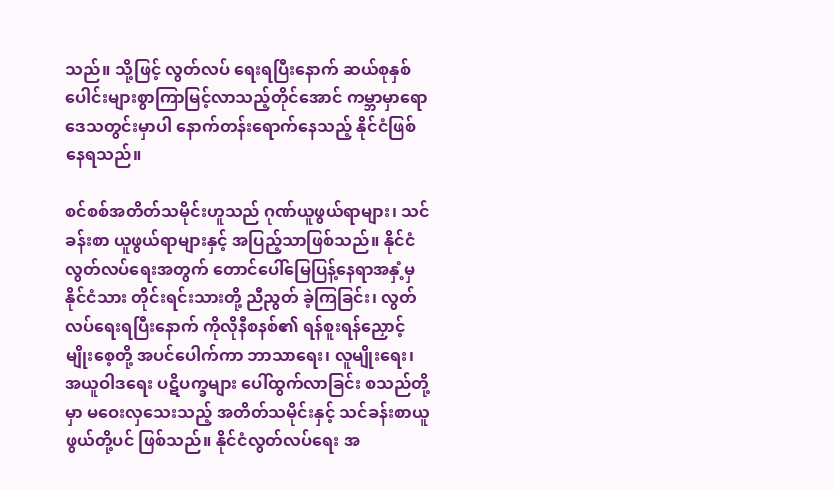သည်။ သို့ဖြင့် လွတ်လပ် ရေးရပြီးနောက် ဆယ်စုနှစ်ပေါင်းများစွာကြာမြင့်လာသည့်တိုင်အောင် ကမ္ဘာမှာရော ဒေသတွင်းမှာပါ နောက်တန်းရောက်နေသည့် နိုင်ငံဖြစ်နေရသည်။

စင်စစ်အတိတ်သမိုင်းဟူသည် ဂုဏ်ယူဖွယ်ရာများ၊ သင်ခန်းစာ ယူဖွယ်ရာများနှင့် အပြည့်သာဖြစ်သည်။ နိုင်ငံလွတ်လပ်ရေးအတွက် တောင်ပေါ်မြေပြန့်နေရာအနှံ့မှ နိုင်ငံသား တိုင်းရင်းသားတို့ ညီညွတ် ခဲ့ကြခြင်း၊ လွတ်လပ်ရေးရပြီးနောက် ကိုလိုနီစနစ်၏ ရန်စူးရန်ညှောင့် မျိုးစေ့တို့ အပင်ပေါက်ကာ ဘာသာရေး၊ လူမျိုးရေး၊ အယူဝါဒရေး ပဋိပက္ခများ ပေါ်ထွက်လာခြင်း စသည်တို့မှာ မဝေးလှသေးသည့် အတိတ်သမိုင်းနှင့် သင်ခန်းစာယူဖွယ်တို့ပင် ဖြစ်သည်။ နိုင်ငံလွတ်လပ်ရေး အ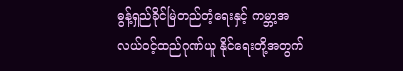ဓွန့်ရှည်ခိုင်မြဲတည်တံ့ရေးနှင့် ကမ္ဘာ့အလယ်ဝင့်ထည်ဂုဏ်ယူ နိုင်ရေးတို့အတွက်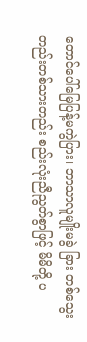တောင်ပေါ်မြေပြန့်မကွဲပြား၊ ဘာသာလူမျိုးမခွဲ ခြား တစ်သွေးတည်းတစ်သားတည်း စည်းလုံးညီညွတ်စွာဖြင့် မိမိတို့ ပ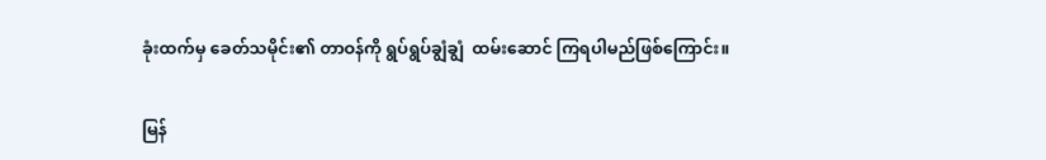ခုံးထက်မှ ခေတ်သမိုင်း၏ တာဝန်ကို ရွပ်ရွပ်ချွံချွံ  ထမ်းဆောင် ကြရပါမည်ဖြစ်ကြောင်း။

မြန်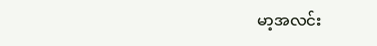မာ့အလင်း